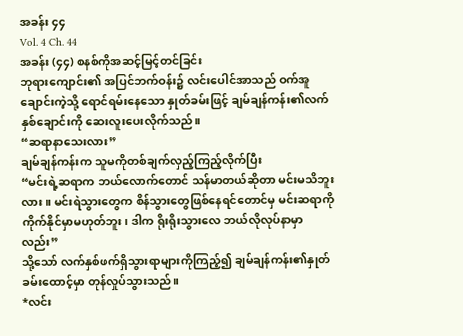အခန်း ၄၄
Vol. 4 Ch. 44
အခန်း (၄၄) စနစ်ကိုအဆင့်မြင့်တင်ခြင်း
ဘုရားကျောင်း၏ အပြင်ဘက်ဝန်း၌ လင်းပေါင်အာသည် ဝက်အူချောင်းကဲ့သို့ ရောင်ရမ်းနေသော နှုတ်ခမ်းဖြင့် ချမ်ချန်ကန်း၏လက်နှစ်ချောင်းကို ဆေးလူးပေးလိုက်သည်။
“ဆရာနာသေးလား”
ချမ်ချန်ကန်းက သူမကိုတစ်ချက်လှည့်ကြည့်လိုက်ပြီး
“မင်းရဲ့ဆရာက ဘယ်လောက်တောင် သန်မာတယ်ဆိုတာ မင်းမသိဘူးလား။ မင်းရဲသွားတွေက စိန်သွားတွေဖြစ်နေရင်တောင်မှ မင်းဆရာကို ကိုက်နိုင်မှာမဟုတ်ဘူး၊ ဒါက ရိုးရိုးသွားလေ ဘယ်လိုလုပ်နာမှာလည်း”
သို့သော် လက်နှစ်ဖက်ရှိသွားရာများကိုကြည့်၍ ချမ်ချန်ကန်း၏နှုတ်ခမ်းထောင့်မှာ တုန်လှုပ်သွားသည်။
*လင်း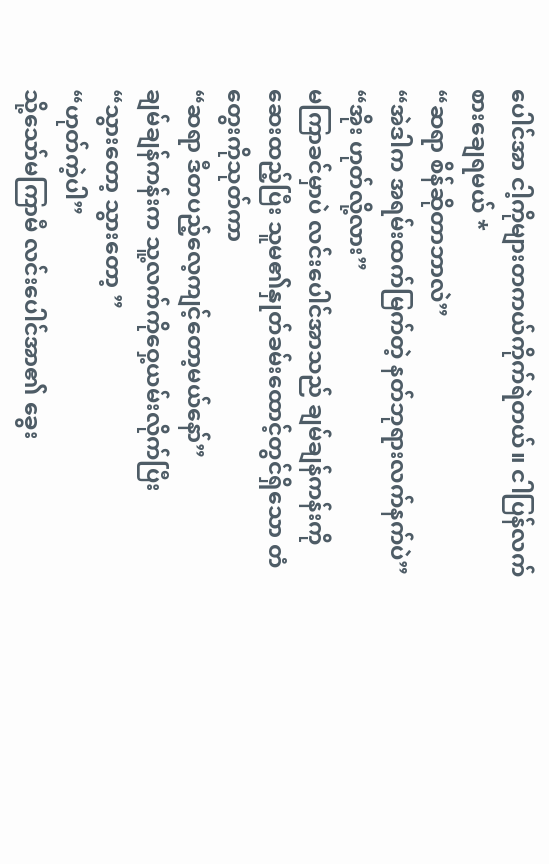ပေါင်အာ ငါ့ကိုများတကယ်ကိုက်ရဲတယ်။ ငါပြန်လက်စားချေရမယ် *
“ဆရာ စိန်ဆိုတာဘာလဲ”
“အဲဒါက အရမ်းထက်မြက်တဲ့ နတ်ဘုရားလက်နက်ပဲ”
“အိုး ဟုတ်လို့လား”
မကြာခင်မှာပဲ လင်းပေါင်အာသည် ချမ်ချန်ကန်းကို ဆေးထည့်ပြီး သူမ၏နှုတ်ခမ်းထောင့်တွင်ရှိသော တံတွေးကိုသုတ်ကာ
“ဆရာ ဒီတပည့်လေ့ကျင့်တော့မယ်နော်”
ချမ်ချန်ကန်းက သူ့လက်ကိုဝှေ့ယမ်းလိုက်ပြီး
“သွားတော့ သွားတော့ ”
“ဟုတ်ကဲ့ပါ”
သို့သော်မကြာမီ လင်းပေါင်အာ၏ ခွေး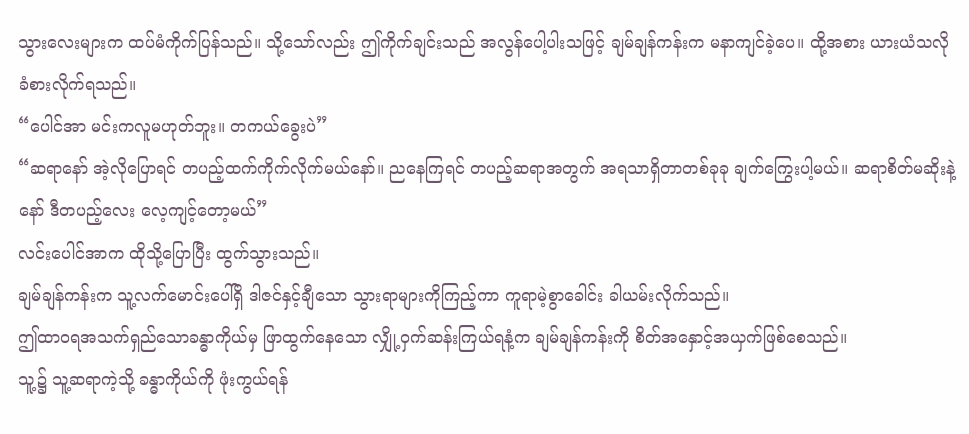သွားလေးများက ထပ်မံကိုက်ပြန်သည်။ သို့သော်လည်း ဤကိုက်ချင်းသည် အလွန်ပေါ့ပါးသဖြင့် ချမ်ချန်ကန်းက မနာကျင်ခဲ့ပေ။ ထို့အစား ယားယံသလို ခံစားလိုက်ရသည်။
“ပေါင်အာ မင်းကလူမဟုတ်ဘူး။ တကယ်ခွေးပဲ”
“ဆရာနော် အဲ့လိုပြောရင် တပည့်ထက်ကိုက်လိုက်မယ်နော်။ ညနေကြရင် တပည့်ဆရာအတွက် အရသာရှိတာတစ်ခုခု ချက်ကြွေးပါ့မယ်။ ဆရာစိတ်မဆိုးနဲ့နော် ဒီတပည့်လေး လေ့ကျင့်တော့မယ်”
လင်းပေါင်အာက ထိုသို့ပြောပြီး ထွက်သွားသည်။
ချမ်ချန်ကန်းက သူ့လက်မောင်းပေါ်ရှိ ဒါဇင်နှင့်ချီသော သွားရာများကိုကြည့်ကာ ကူရာမဲ့စွာခေါင်း ခါယမ်းလိုက်သည်။
ဤထာဝရအသက်ရှည်သောခန္ဓာကိုယ်မှ ဖြာထွက်နေသော လျှို့ဝှက်ဆန်းကြယ်ရနံ့က ချမ်ချန်ကန်းကို စိတ်အနှောင့်အယှက်ဖြစ်စေသည်။
သူ့၌ သူ့ဆရာကဲ့သို့ ခန္ဓာကိုယ်ကို ဖုံးကွယ်ရန်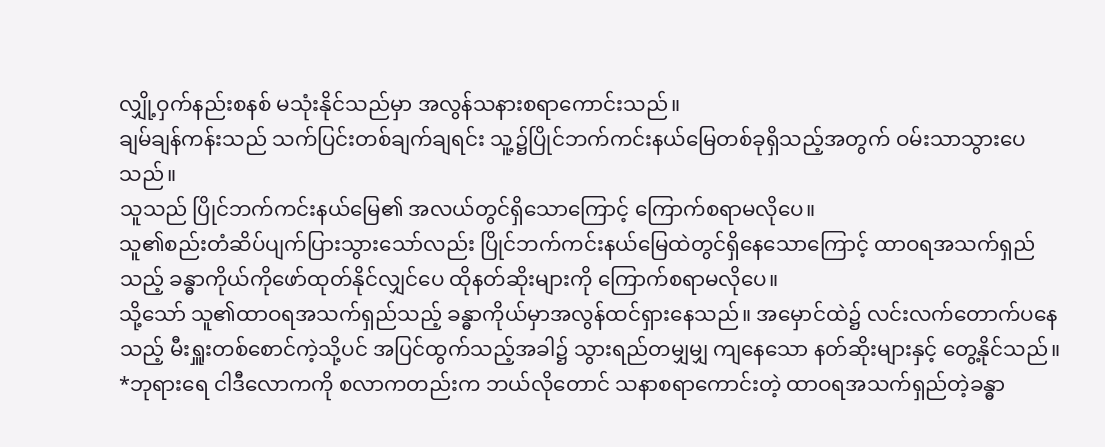လျှို့ဝှက်နည်းစနစ် မသုံးနိုင်သည်မှာ အလွန်သနားစရာကောင်းသည်။
ချမ်ချန်ကန်းသည် သက်ပြင်းတစ်ချက်ချရင်း သူ့၌ပြိုင်ဘက်ကင်းနယ်မြေတစ်ခုရှိသည့်အတွက် ဝမ်းသာသွားပေသည်။
သူသည် ပြိုင်ဘက်ကင်းနယ်မြေ၏ အလယ်တွင်ရှိသောကြောင့် ကြောက်စရာမလိုပေ။
သူ၏စည်းတံဆိပ်ပျက်ပြားသွားသော်လည်း ပြိုင်ဘက်ကင်းနယ်မြေထဲတွင်ရှိနေသောကြောင့် ထာဝရအသက်ရှည်သည့် ခန္ဓာကိုယ်ကိုဖော်ထုတ်နိုင်လျှင်ပေ ထိုနတ်ဆိုးများကို ကြောက်စရာမလိုပေ။
သို့သော် သူ၏ထာဝရအသက်ရှည်သည့် ခန္ဓာကိုယ်မှာအလွန်ထင်ရှားနေသည်။ အမှောင်ထဲ၌ လင်းလက်တောက်ပနေသည့် မီးရှူးတစ်စောင်ကဲ့သို့ပင် အပြင်ထွက်သည့်အခါ၌ သွားရည်တမျှမျှ ကျနေသော နတ်ဆိုးများနှင့် တွေ့နိုင်သည်။
*ဘုရားရေ ငါဒီလောကကို စလာကတည်းက ဘယ်လိုတောင် သနာစရာကောင်းတဲ့ ထာဝရအသက်ရှည်တဲ့ခန္ဓာ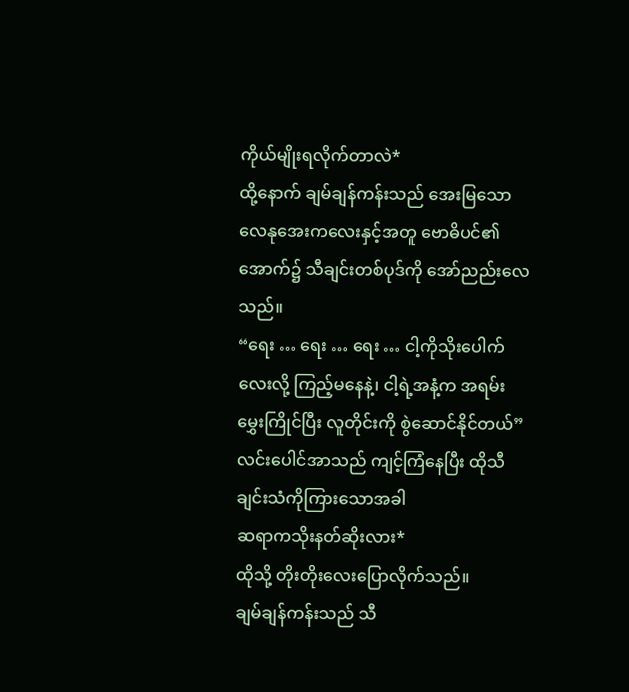ကိုယ်မျိုးရလိုက်တာလဲ*
ထို့နောက် ချမ်ချန်ကန်းသည် အေးမြသောလေနုအေးကလေးနှင့်အတူ ဗောဓိပင်၏အောက်၌ သီချင်းတစ်ပုဒ်ကို အော်ညည်းလေသည်။
“ရေး … ရေး … ရေး … ငါ့ကိုသိုးပေါက်လေးလို့ ကြည့်မနေနဲ့၊ ငါ့ရဲ့အနံ့က အရမ်းမွှေးကြိုင်ပြီး လူတိုင်းကို စွဲဆောင်နိုင်တယ်”
လင်းပေါင်အာသည် ကျင့်ကြံနေပြီး ထိုသီချင်းသံကိုကြားသောအခါ
ဆရာကသိုးနတ်ဆိုးလား*
ထိုသို့ တိုးတိုးလေးပြောလိုက်သည်။
ချမ်ချန်ကန်းသည် သီ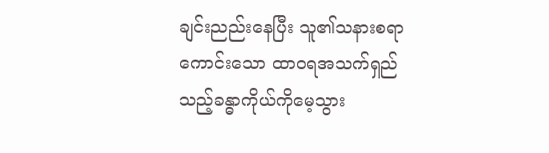ချင်းညည်းနေပြီး သူ၏သနားစရာကောင်းသော ထာဝရအသက်ရှည်သည့်ခန္ဓာကိုယ်ကိုမေ့သွား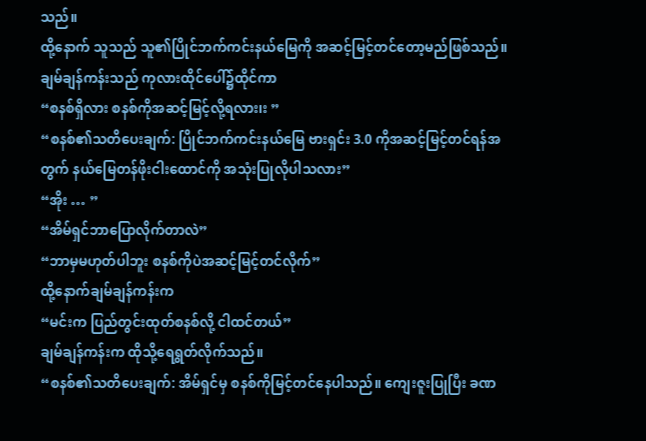သည်။
ထို့နောက် သူသည် သူ၏ပြိုင်ဘက်ကင်းနယ်မြေကို အဆင့်မြင့်တင်တော့မည်ဖြစ်သည်။ ချမ်ချန်ကန်းသည် ကုလားထိုင်ပေါ်၌ထိုင်ကာ
“စနစ်ရှိလား စနစ်ကိုအဆင့်မြင့်လို့ရလား၊း ”
“စနစ်၏သတိပေးချက်: ပြိုင်ဘက်ကင်းနယ်မြေ ဗားရှင်း 3.0 ကိုအဆင့်မြင့်တင်ရန်အတွက် နယ်မြေတန်ဖိုးငါးထောင်ကို အသုံးပြုလိုပါသလား”
“အိုး … ”
“အိမ်ရှင်ဘာပြောလိုက်တာလဲ”
“ဘာမှမဟုတ်ပါဘူး စနစ်ကိုပဲအဆင့်မြင့်တင်လိုက်”
ထို့နောက်ချမ်ချန်ကန်းက
“မင်းက ပြည်တွင်းထုတ်စနစ်လို့ ငါထင်တယ်”
ချမ်ချန်ကန်းက ထိုသို့ရေရွတ်လိုက်သည်။
“စနစ်၏သတိပေးချက်: အိမ်ရှင်မှ စနစ်ကိုမြင့်တင်နေပါသည်။ ကျေးဇူးပြုပြီး ခဏ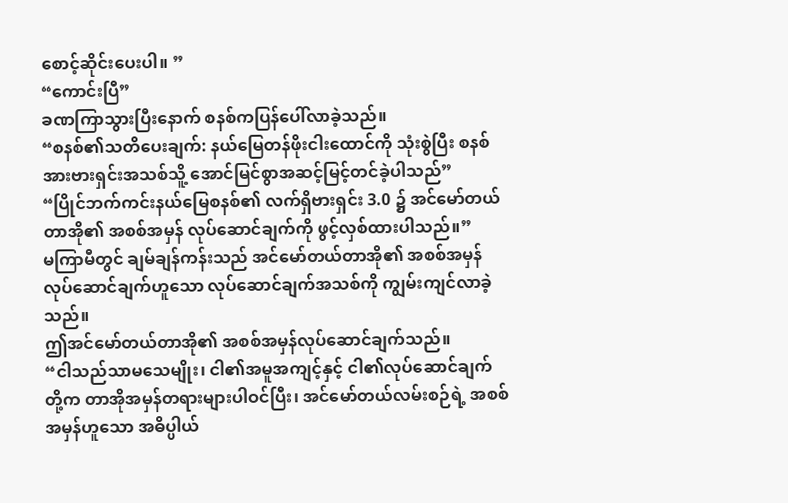စောင့်ဆိုင်းပေးပါ။ ”
“ကောင်းပြီ”
ခဏကြာသွားပြီးနောက် စနစ်ကပြန်ပေါ်လာခဲ့သည်။
“စနစ်၏သတိပေးချက်: နယ်မြေတန်ဖိုးငါးထောင်ကို သုံးစွဲပြီး စနစ်အားဗားရှင်းအသစ်သိူ့ အောင်မြင်စွာအဆင့်မြင့်တင်ခဲ့ပါသည်”
“ပြိုင်ဘက်ကင်းနယ်မြေစနစ်၏ လက်ရှိဗားရှင်း 3.0 ၌ အင်မော်တယ်တာအို၏ အစစ်အမှန် လုပ်ဆောင်ချက်ကို ဖွင့်လှစ်ထားပါသည်။”
မကြာမီတွင် ချမ်ချန်ကန်းသည် အင်မော်တယ်တာအို၏ အစစ်အမှန်လုပ်ဆောင်ချက်ဟူသော လုပ်ဆောင်ချက်အသစ်ကို ကျွမ်းကျင်လာခဲ့သည်။
ဤအင်မော်တယ်တာအို၏ အစစ်အမှန်လုပ်ဆောင်ချက်သည်။
“ငါသည်သာမသေမျိုး၊ ငါ၏အမူအကျင့်နှင့် ငါ၏လုပ်ဆောင်ချက်တို့က တာအိုအမှန်တရားများပါဝင်ပြီး၊ အင်မော်တယ်လမ်းစဉ်ရဲ့ အစစ်အမှန်ဟူသော အဓိပ္ပါယ်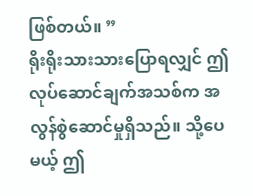ဖြစ်တယ်။ ”
ရိုးရိုးသားသားပြောရလျှင် ဤလုပ်ဆောင်ချက်အသစ်က အလွန်စွဲဆောင်မှုရှိသည်။ သို့ပေမယ့် ဤ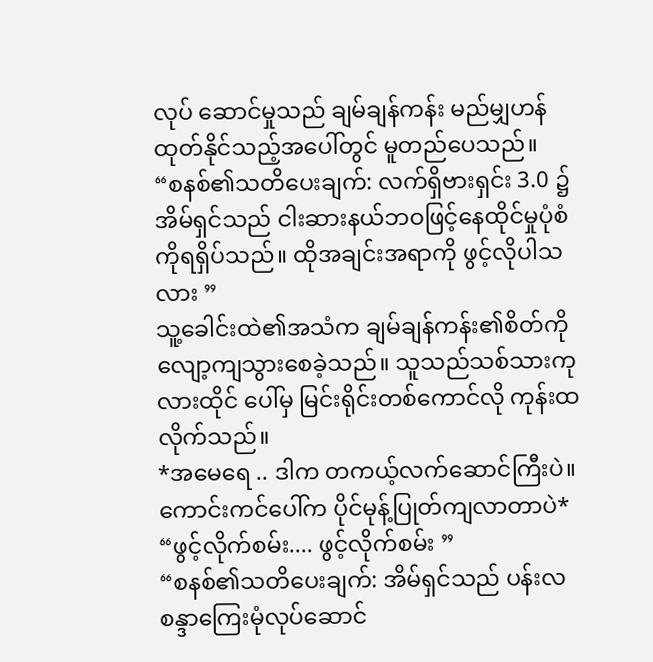လုပ် ဆောင်မှုသည် ချမ်ချန်ကန်း မည်မျှဟန်ထုတ်နိုင်သည့်အပေါ်တွင် မူတည်ပေသည်။
“စနစ်၏သတိပေးချက်: လက်ရှိဗားရှင်း 3.0 ၌ အိမ်ရှင်သည် ငါးဆားနယ်ဘဝဖြင့်နေထိုင်မှုပုံစံကိုရရှိပ်သည်။ ထိုအချင်းအရာကို ဖွင့်လိုပါသလား ”
သူ့ခေါင်းထဲ၏အသံက ချမ်ချန်ကန်း၏စိတ်ကို လျော့ကျသွားစေခဲ့သည်။ သူသည်သစ်သားကုလားထိုင် ပေါ်မှ မြင်းရိုင်းတစ်ကောင်လို ကုန်းထလိုက်သည်။
*အမေရေ .. ဒါက တကယ့်လက်ဆောင်ကြီးပဲ။ ကောင်းကင်ပေါ်က ပိုင်မုန့်ပြုတ်ကျလာတာပဲ*
“ဖွင့်လိုက်စမ်း.... ဖွင့်လိုက်စမ်း ”
“စနစ်၏သတိပေးချက်: အိမ်ရှင်သည် ပန်းလစန္ဒာကြေးမုံလုပ်ဆောင်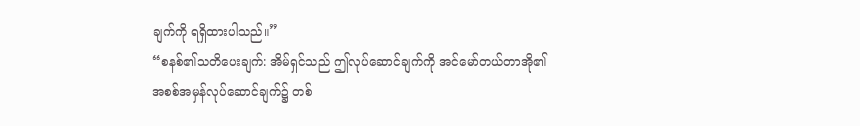ချက်ကို ရရှိထားပါသည်။”
“စနစ်၏သတိပေးချက်: အိမ်ရှင်သည် ဤလုပ်ဆောင်ချက်ကို အင်မော်တယ်တာအို၏ အစစ်အမှန်လုပ်ဆောင်ချက်၌ တစ်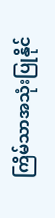ကြိမ်သာအသုံးပြုနိုင်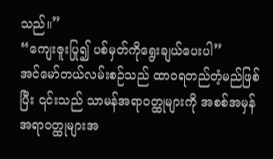သည်။”
“ကျေးဇူးပြု၍ ပစ်မှတ်ကိုရွေးချယ်ပေးပါ”
အင်မော်တယ်လမ်းစဉ်သည် ထာဝရတည်တံ့မည်ဖြစ်ပြီး ၎င်းသည် သာမန်အရာဝတ္ထုများကို အစစ်အမှန်အရာဝတ္ထုများအ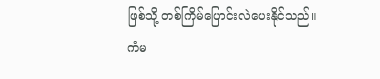ဖြစ်သို့ တစ်ကြိမ်ပြောင်းလဲပေးနိုင်သည်။
ကံမ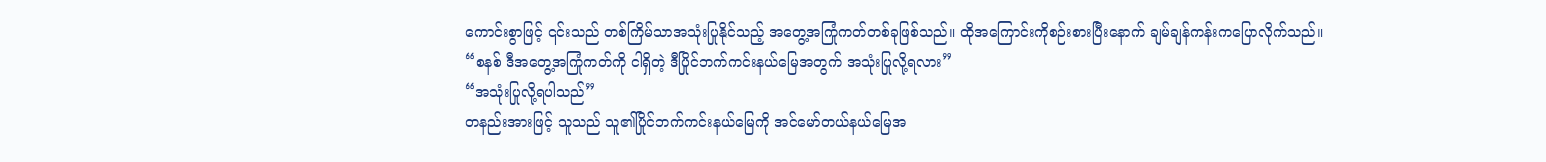ကောင်းစွာဖြင့် ၎င်းသည် တစ်ကြိမ်သာအသုံးပြုနိုင်သည့် အတွေ့အကြုံကတ်တစ်ခုဖြစ်သည်။ ထိုအကြောင်းကိုစဉ်းစားပြီးနောက် ချမ်ချန်ကန်းကပြောလိုက်သည်။
“စနစ် ဒီအတွေ့အကြုံကတ်ကို ငါရှိတဲ့ ဒီပြိုင်ဘက်ကင်းနယ်မြေအတွက် အသုံးပြုလို့ရလား”
“အသုံးပြုလို့ရပါသည်”
တနည်းအားဖြင့် သူသည် သူ၏ပြိုင်ဘက်ကင်းနယ်မြေကို အင်မော်တယ်နယ်မြေအ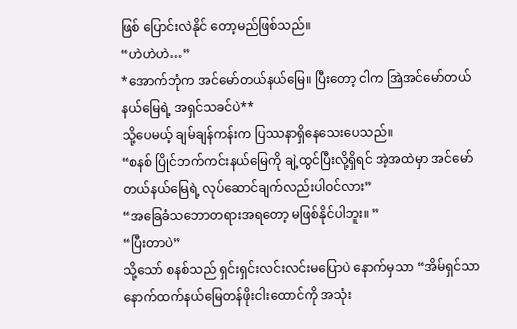ဖြစ် ပြောင်းလဲနိုင် တော့မည်ဖြစ်သည်။
“ဟဲဟဲဟဲ…”
*အောက်ဘုံက အင်မော်တယ်နယ်မြေ။ ပြီးတော့ ငါက အြဲအင်မော်တယ်နယ်မြေရဲ့ အရှင်သခင်ပဲ**
သို့ပေမယ့် ချမ်ချန်ကန်းက ပြဿနာရှိနေသေးပေသည်။
“စနစ် ပြိုင်ဘက်ကင်းနယ်မြေကို ချဲ့ထွင်ပြီးလို့ရှိရင် အဲ့အထဲမှာ အင်မော်တယ်နယ်မြေရဲ့ လုပ်ဆောင်ချက်လည်းပါဝင်လား”
“အခြေခံသဘောတရားအရတော့ မဖြစ်နိုင်ပါဘူး။ ”
“ပြီးတာပဲ”
သို့သော် စနစ်သည် ရှင်းရှင်းလင်းလင်းမပြောပဲ နောက်မှသာ “အိမ်ရှင်သာ နောက်ထက်နယ်မြေတန်ဖိုးငါးထောင်ကို အသုံး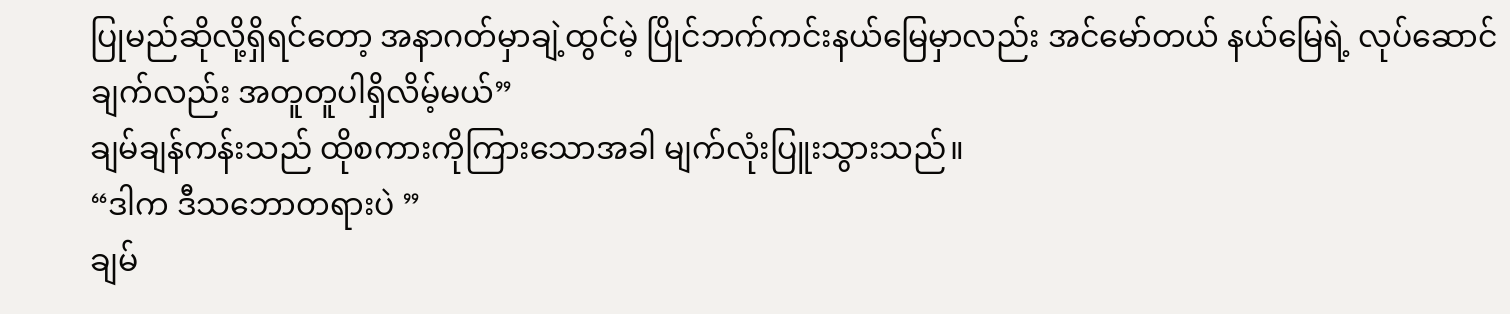ပြုမည်ဆိုလို့ရှိရင်တော့ အနာဂတ်မှာချဲ့ထွင်မဲ့ ပြိုင်ဘက်ကင်းနယ်မြေမှာလည်း အင်မော်တယ် နယ်မြေရဲ့ လုပ်ဆောင်ချက်လည်း အတူတူပါရှိလိမ့်မယ်”
ချမ်ချန်ကန်းသည် ထိုစကားကိုကြားသောအခါ မျက်လုံးပြူးသွားသည်။
“ဒါက ဒီသဘောတရားပဲ ”
ချမ်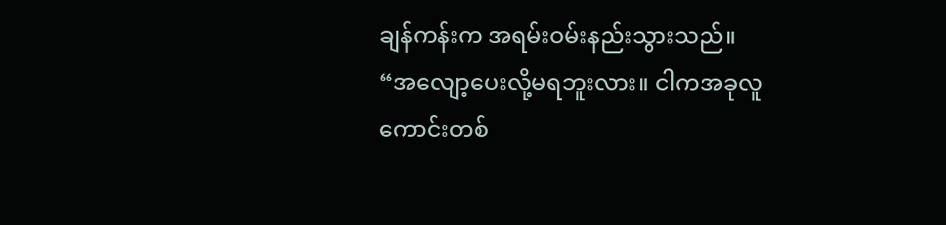ချန်ကန်းက အရမ်းဝမ်းနည်းသွားသည်။
“အလျော့ပေးလို့မရဘူးလား။ ငါကအခုလူကောင်းတစ်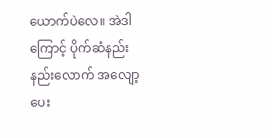ယောက်ပဲလေ။ အဲဒါကြောင့် ပိုက်ဆံနည်းနည်းလောက် အလျော့ပေး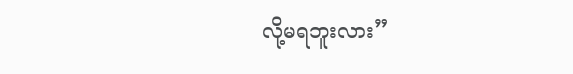လို့မရဘူးလား”